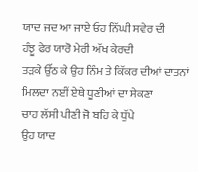ਯਾਦ ਜਦ ਆ ਜਾਏ ਓਹ ਨਿੱਘੀ ਸਵੇਰ ਦੀ
ਹੰਝੂ ਫੇਰ ਯਾਰੋ ਮੇਰੀ ਅੱਖ ਕੇਰਦੀ
ਤੜਕੇ ਉੱਠ ਕੇ ਉਹ ਨਿੰਮ ਤੇ ਕਿੱਕਰ ਦੀਆਂ ਦਾਤਨਾਂ
ਮਿਲਦਾ ਨਈਂ ਏਥੇ ਧੂਣੀਆਂ ਦਾ ਸੇਕਣਾ
ਚਾਹ ਲੱਸੀ ਪੀਣੀ ਜੋ ਬਹਿ ਕੇ ਧੁੱਪੇ
ਉਹ ਯਾਦ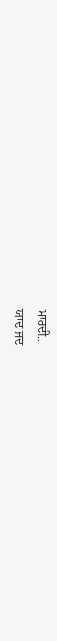ਮਾਰਦੀ..
ਯਾਦ ਜਦ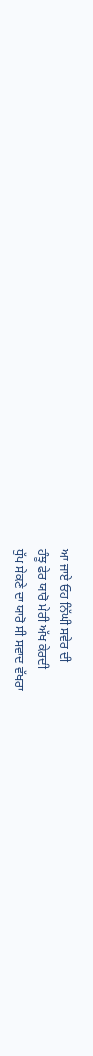ਆ ਜਾਏ ਓਹ ਨਿੱਘੀ ਸਵੇਰ ਦੀ
ਹੰਝੂ ਫੇਰ ਯਾਰੋ ਮੇਰੀ ਅੱਖ ਕੇਰਦੀ
ਧੁੱਪ ਸੇਕਣੇ ਦਾ ਯਾਰੋ ਸੀ ਸਵਾਦ ਵੱਖਰਾ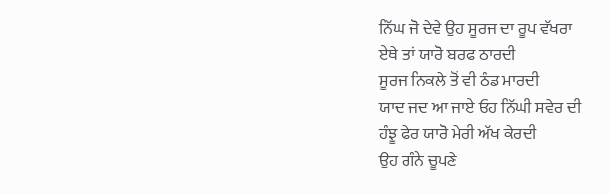ਨਿੱਘ ਜੋ ਦੇਵੇ ਉਹ ਸੂਰਜ ਦਾ ਰੂਪ ਵੱਖਰਾ
ਏਥੇ ਤਾਂ ਯਾਰੋ ਬਰਫ ਠਾਰਦੀ
ਸੂਰਜ ਨਿਕਲੇ ਤੋਂ ਵੀ ਠੰਡ ਮਾਰਦੀ
ਯਾਦ ਜਦ ਆ ਜਾਏ ਓਹ ਨਿੱਘੀ ਸਵੇਰ ਦੀ
ਹੰਝੂ ਫੇਰ ਯਾਰੋ ਮੇਰੀ ਅੱਖ ਕੇਰਦੀ
ਉਹ ਗੰਨੇ ਚੂਪਣੇ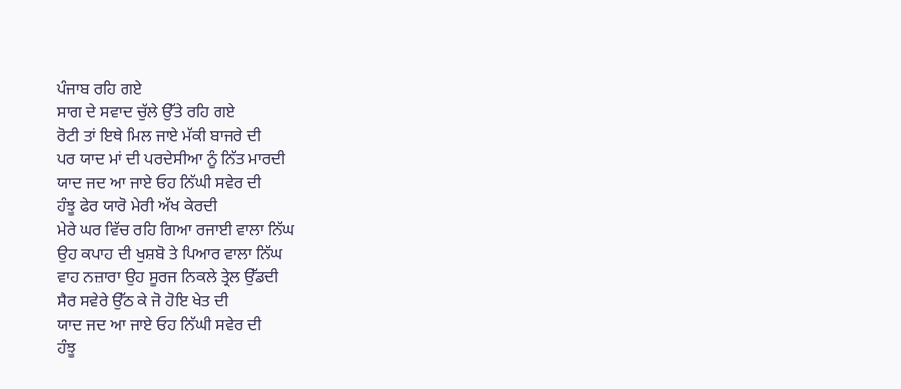ਪੰਜਾਬ ਰਹਿ ਗਏ
ਸਾਗ ਦੇ ਸਵਾਦ ਚੁੱਲੇ ਉੱਤੇ ਰਹਿ ਗਏ
ਰੋਟੀ ਤਾਂ ਇਥੇ ਮਿਲ ਜਾਏ ਮੱਕੀ ਬਾਜਰੇ ਦੀ
ਪਰ ਯਾਦ ਮਾਂ ਦੀ ਪਰਦੇਸੀਆ ਨੂੰ ਨਿੱਤ ਮਾਰਦੀ
ਯਾਦ ਜਦ ਆ ਜਾਏ ਓਹ ਨਿੱਘੀ ਸਵੇਰ ਦੀ
ਹੰਝੂ ਫੇਰ ਯਾਰੋ ਮੇਰੀ ਅੱਖ ਕੇਰਦੀ
ਮੇਰੇ ਘਰ ਵਿੱਚ ਰਹਿ ਗਿਆ ਰਜਾਈ ਵਾਲਾ ਨਿੱਘ
ਉਹ ਕਪਾਹ ਦੀ ਖੁਸ਼ਬੋ ਤੇ ਪਿਆਰ ਵਾਲਾ ਨਿੱਘ
ਵਾਹ ਨਜ਼ਾਰਾ ਉਹ ਸੂਰਜ ਨਿਕਲੇ ਤ੍ਰੇਲ ਉੱਡਦੀ
ਸੈਰ ਸਵੇਰੇ ਉੱਠ ਕੇ ਜੋ ਹੋਇ ਖੇਤ ਦੀ
ਯਾਦ ਜਦ ਆ ਜਾਏ ਓਹ ਨਿੱਘੀ ਸਵੇਰ ਦੀ
ਹੰਝੂ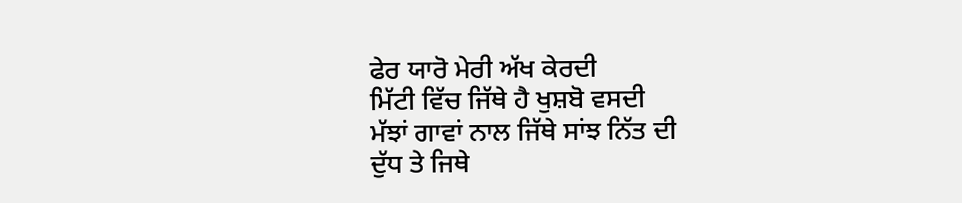ਫੇਰ ਯਾਰੋ ਮੇਰੀ ਅੱਖ ਕੇਰਦੀ
ਮਿੱਟੀ ਵਿੱਚ ਜਿੱਥੇ ਹੈ ਖੁਸ਼ਬੋ ਵਸਦੀ
ਮੱਝਾਂ ਗਾਵਾਂ ਨਾਲ ਜਿੱਥੇ ਸਾਂਝ ਨਿੱਤ ਦੀ
ਦੁੱਧ ਤੇ ਜਿਥੇ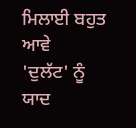ਮਿਲਾਈ ਬਹੁਤ ਆਵੇ
'ਦੁਲੱਟ' ਨੂੰ ਯਾਦ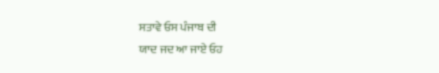ਸਤਾਵੇ ਓਸ ਪੰਜਾਬ ਦੀ
ਯਾਦ ਜਦ ਆ ਜਾਏ ਓਹ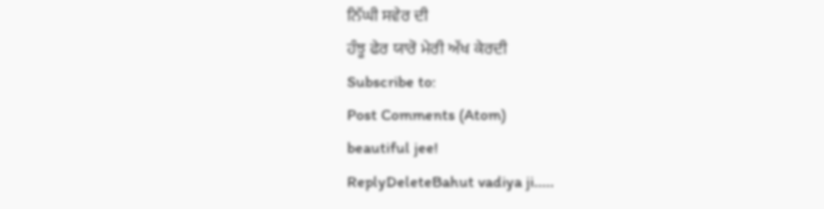ਨਿੱਘੀ ਸਵੇਰ ਦੀ
ਹੰਝੂ ਫੇਰ ਯਾਰੋ ਮੇਰੀ ਅੱਖ ਕੇਰਦੀ
Subscribe to:
Post Comments (Atom)
beautiful jee!
ReplyDeleteBahut vadiya ji.....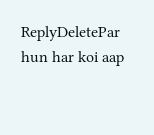ReplyDeletePar hun har koi aap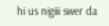hi us nigiii swer da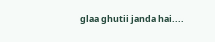glaa ghutii janda hai....